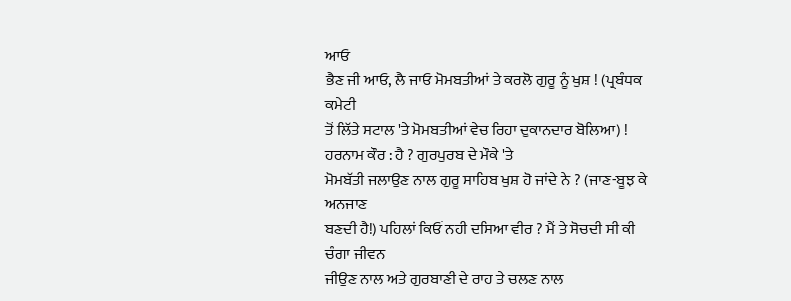ਆਓ
ਭੈਣ ਜੀ ਆਓ, ਲੈ ਜਾਓ ਮੋਮਬਤੀਆਂ ਤੇ ਕਰਲੋ ਗੁਰੂ ਨੂੰ ਖੁਸ਼ ! (ਪ੍ਰਬੰਧਕ ਕਮੇਟੀ
ਤੋਂ ਲਿੱਤੇ ਸਟਾਲ 'ਤੇ ਮੋਮਬਤੀਆਂ ਵੇਚ ਰਿਹਾ ਦੁਕਾਨਦਾਰ ਬੋਲਿਆ) !
ਹਰਨਾਮ ਕੌਰ : ਹੈ ? ਗੁਰਪੁਰਬ ਦੇ ਮੌਕੇ 'ਤੇ
ਮੋਮਬੱਤੀ ਜਲਾਉਣ ਨਾਲ ਗੁਰੂ ਸਾਹਿਬ ਖੁਸ਼ ਹੋ ਜਾਂਦੇ ਨੇ ? (ਜਾਣ-ਬੂਝ ਕੇ ਅਨਜਾਣ
ਬਣਦੀ ਹੈ!) ਪਹਿਲਾਂ ਕਿਓਂ ਨਹੀ ਦਸਿਆ ਵੀਰ ? ਮੈਂ ਤੇ ਸੋਚਦੀ ਸੀ ਕੀ ਚੰਗਾ ਜੀਵਨ
ਜੀਉਣ ਨਾਲ ਅਤੇ ਗੁਰਬਾਣੀ ਦੇ ਰਾਹ ਤੇ ਚਲਣ ਨਾਲ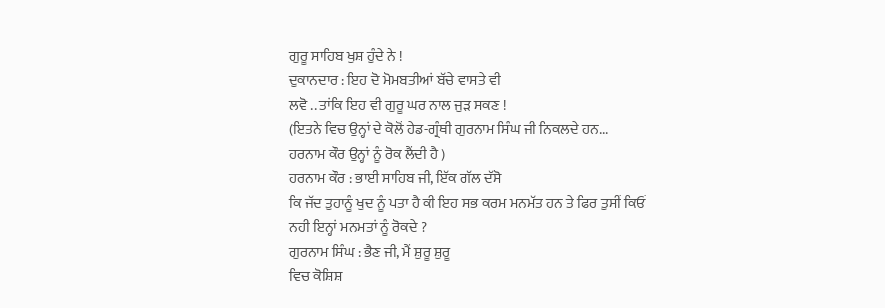ਗੁਰੂ ਸਾਹਿਬ ਖੁਸ਼ ਹੁੰਦੇ ਨੇ !
ਦੁਕਾਨਦਾਰ : ਇਹ ਦੋ ਮੋਮਬਤੀਆਂ ਬੱਚੇ ਵਾਸਤੇ ਵੀ
ਲਵੋ .. ਤਾਂਕਿ ਇਹ ਵੀ ਗੁਰੂ ਘਰ ਨਾਲ ਜੁੜ ਸਕਣ !
(ਇਤਨੇ ਵਿਚ ਉਨ੍ਹਾਂ ਦੇ ਕੋਲੋਂ ਹੇਡ-ਗ੍ਰੰਥੀ ਗੁਰਨਾਮ ਸਿੰਘ ਜੀ ਨਿਕਲਦੇ ਹਨ...
ਹਰਨਾਮ ਕੌਰ ਉਨ੍ਹਾਂ ਨੂੰ ਰੋਕ ਲੈਂਦੀ ਹੈ )
ਹਰਨਾਮ ਕੌਰ : ਭਾਈ ਸਾਹਿਬ ਜੀ, ਇੱਕ ਗੱਲ ਦੱਸੋ
ਕਿ ਜੱਦ ਤੁਹਾਨੂੰ ਖੁਦ ਨੂੰ ਪਤਾ ਹੈ ਕੀ ਇਹ ਸਭ ਕਰਮ ਮਨਮੱਤ ਹਨ ਤੇ ਫਿਰ ਤੁਸੀਂ ਕਿਓਂ
ਨਹੀ ਇਨ੍ਹਾਂ ਮਨਮਤਾਂ ਨੂੰ ਰੋਕਦੇ ?
ਗੁਰਨਾਮ ਸਿੰਘ : ਭੈਣ ਜੀ, ਮੈਂ ਸ਼ੁਰੂ ਸ਼ੁਰੂ
ਵਿਚ ਕੋਸ਼ਿਸ਼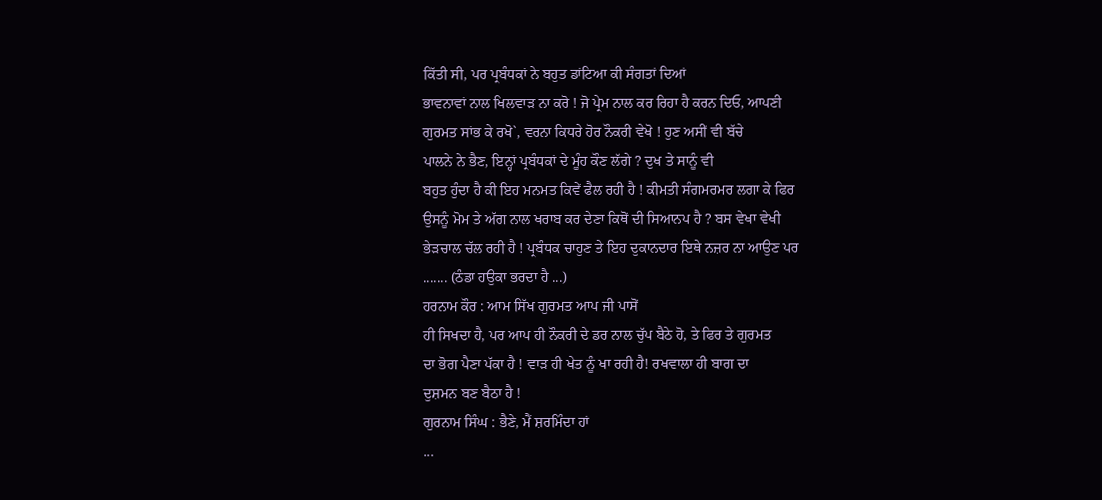ਕਿੱਤੀ ਸੀ, ਪਰ ਪ੍ਰਬੰਧਕਾਂ ਨੇ ਬਹੁਤ ਡਾਂਟਿਆ ਕੀ ਸੰਗਤਾਂ ਦਿਆਂ
ਭਾਵਨਾਵਾਂ ਨਾਲ ਖਿਲਵਾੜ ਨਾ ਕਰੋ ! ਜੋ ਪ੍ਰੇਮ ਨਾਲ ਕਰ ਰਿਹਾ ਹੈ ਕਰਨ ਦਿਓ, ਆਪਣੀ
ਗੁਰਮਤ ਸਾਂਭ ਕੇ ਰਖੋ`, ਵਰਨਾ ਕਿਧਰੇ ਹੋਰ ਨੌਕਰੀ ਵੇਖੋ ! ਹੁਣ ਅਸੀਂ ਵੀ ਬੱਚੇ
ਪਾਲਨੇ ਨੇ ਭੈਣ, ਇਨ੍ਹਾਂ ਪ੍ਰਬੰਧਕਾਂ ਦੇ ਮੂੰਹ ਕੌਣ ਲੱਗੇ ? ਦੁਖ ਤੇ ਸਾਨੂੰ ਵੀ
ਬਹੁਤ ਹੁੰਦਾ ਹੈ ਕੀ ਇਹ ਮਨਮਤ ਕਿਵੇਂ ਫੈਲ ਰਹੀ ਹੈ ! ਕੀਮਤੀ ਸੰਗਮਰਮਰ ਲਗਾ ਕੇ ਫਿਰ
ਉਸਨੂੰ ਮੋਮ ਤੇ ਅੱਗ ਨਾਲ ਖਰਾਬ ਕਰ ਦੇਣਾ ਕਿਥੋਂ ਦੀ ਸਿਆਨਪ ਹੈ ? ਬਸ ਵੇਖਾ ਵੇਖੀ
ਭੇੜਚਾਲ ਚੱਲ ਰਹੀ ਹੈ ! ਪ੍ਰਬੰਧਕ ਚਾਹੁਣ ਤੇ ਇਹ ਦੁਕਾਨਦਾਰ ਇਥੇ ਨਜ਼ਰ ਨਾ ਆਉਣ ਪਰ
....... (ਠੰਡਾ ਹਉਕਾ ਭਰਦਾ ਹੈ ...)
ਹਰਨਾਮ ਕੌਰ : ਆਮ ਸਿੱਖ ਗੁਰਮਤ ਆਪ ਜੀ ਪਾਸੋਂ
ਹੀ ਸਿਖਦਾ ਹੈ, ਪਰ ਆਪ ਹੀ ਨੌਕਰੀ ਦੇ ਡਰ ਨਾਲ ਚੁੱਪ ਬੈਠੇ ਹੋ, ਤੇ ਫਿਰ ਤੇ ਗੁਰਮਤ
ਦਾ ਭੋਗ ਪੈਣਾ ਪੱਕਾ ਹੈ ! ਵਾੜ ਹੀ ਖੇਤ ਨੂੰ ਖਾ ਰਹੀ ਹੈ! ਰਖਵਾਲਾ ਹੀ ਬਾਗ ਦਾ
ਦੁਸ਼ਮਨ ਬਣ ਬੈਠਾ ਹੈ !
ਗੁਰਨਾਮ ਸਿੰਘ : ਭੈਣੇ, ਮੈਂ ਸ਼ਰਮਿੰਦਾ ਹਾਂ
...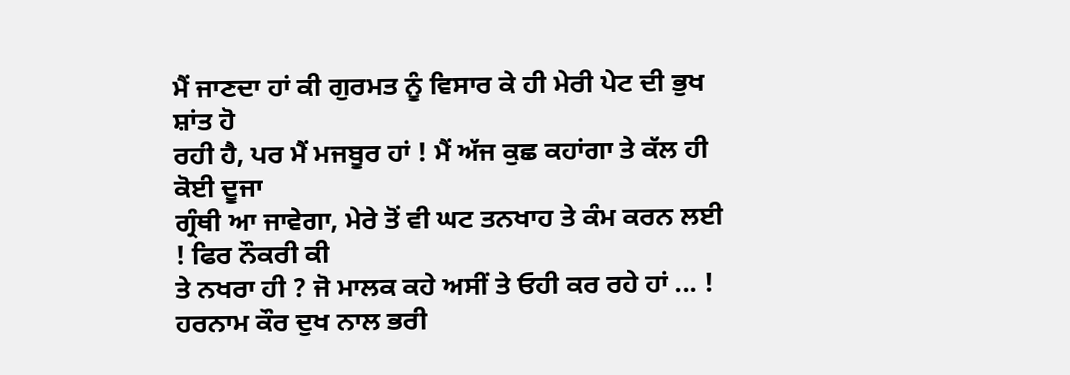ਮੈਂ ਜਾਣਦਾ ਹਾਂ ਕੀ ਗੁਰਮਤ ਨੂੰ ਵਿਸਾਰ ਕੇ ਹੀ ਮੇਰੀ ਪੇਟ ਦੀ ਭੁਖ ਸ਼ਾਂਤ ਹੋ
ਰਹੀ ਹੈ, ਪਰ ਮੈਂ ਮਜਬੂਰ ਹਾਂ ! ਮੈਂ ਅੱਜ ਕੁਛ ਕਹਾਂਗਾ ਤੇ ਕੱਲ ਹੀ ਕੋਈ ਦੂਜਾ
ਗ੍ਰੰਥੀ ਆ ਜਾਵੇਗਾ, ਮੇਰੇ ਤੋਂ ਵੀ ਘਟ ਤਨਖਾਹ ਤੇ ਕੰਮ ਕਰਨ ਲਈ ! ਫਿਰ ਨੌਕਰੀ ਕੀ
ਤੇ ਨਖਰਾ ਹੀ ? ਜੋ ਮਾਲਕ ਕਹੇ ਅਸੀਂ ਤੇ ਓਹੀ ਕਰ ਰਹੇ ਹਾਂ ... !
ਹਰਨਾਮ ਕੌਰ ਦੁਖ ਨਾਲ ਭਰੀ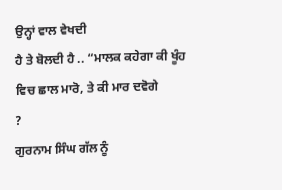ਉਨ੍ਹਾਂ ਵਾਲ ਵੇਖਦੀ
ਹੈ ਤੇ ਬੋਲਦੀ ਹੈ .. “ਮਾਲਕ ਕਹੇਗਾ ਕੀ ਖੂੰਹ ਵਿਚ ਛਾਲ ਮਾਰੋ, ਤੇ ਕੀ ਮਾਰ ਦਵੋਗੇ
?
ਗੁਰਨਾਮ ਸਿੰਘ ਗੱਲ ਨੂੰ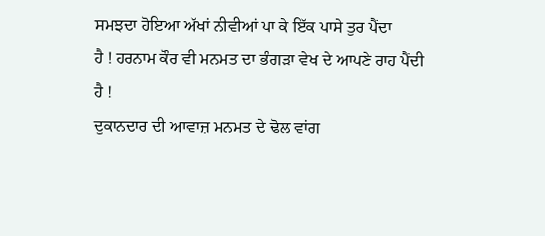ਸਮਝਦਾ ਹੋਇਆ ਅੱਖਾਂ ਨੀਵੀਆਂ ਪਾ ਕੇ ਇੱਕ ਪਾਸੇ ਤੁਰ ਪੈਂਦਾ
ਹੈ ! ਹਰਨਾਮ ਕੌਰ ਵੀ ਮਨਮਤ ਦਾ ਭੰਗੜਾ ਵੇਖ ਦੇ ਆਪਣੇ ਰਾਹ ਪੈਂਦੀ ਹੈ !
ਦੁਕਾਨਦਾਰ ਦੀ ਆਵਾਜ਼ ਮਨਮਤ ਦੇ ਢੋਲ ਵਾਂਗ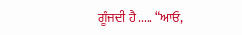ਗੂੰਜਦੀ ਹੈ ..... “ਆਓ,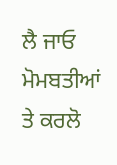ਲੈ ਜਾਓ ਮੋਮਬਤੀਆਂ ਤੇ ਕਰਲੋ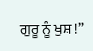ਗੁਰੂ ਨੂੰ ਖੁਸ਼ !”